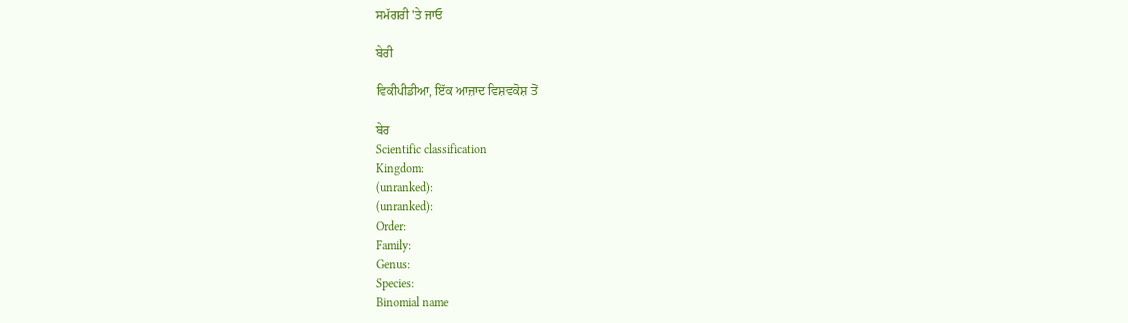ਸਮੱਗਰੀ 'ਤੇ ਜਾਓ

ਬੇਰੀ

ਵਿਕੀਪੀਡੀਆ, ਇੱਕ ਆਜ਼ਾਦ ਵਿਸ਼ਵਕੋਸ਼ ਤੋਂ

ਬੇਰ
Scientific classification
Kingdom:
(unranked):
(unranked):
Order:
Family:
Genus:
Species:
Binomial name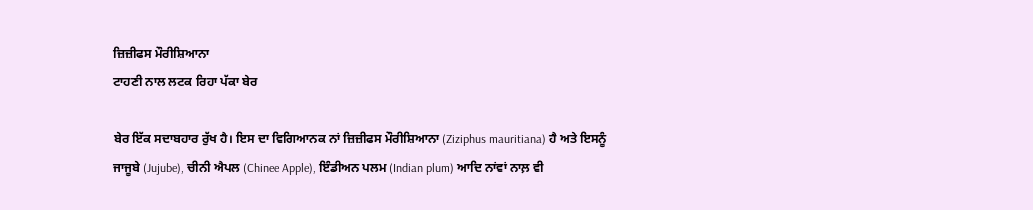ਜ਼ਿਜ਼ੀਫਸ ਮੌਰੀਸ਼ਿਆਨਾ
ਟਾਹਣੀ ਨਾਲ ਲਟਕ ਰਿਹਾ ਪੱਕਾ ਬੇਰ

ਬੇਰ ਇੱਕ ਸਦਾਬਹਾਰ ਰੁੱਖ ਹੈ। ਇਸ ਦਾ ਵਿਗਿਆਨਕ ਨਾਂ ਜ਼ਿਜ਼ੀਫਸ ਮੌਰੀਸ਼ਿਆਨਾ (Ziziphus mauritiana) ਹੈ ਅਤੇ ਇਸਨੂੰ ਜਾਜੂਬੇ (Jujube), ਚੀਨੀ ਐਪਲ (Chinee Apple), ਇੰਡੀਅਨ ਪਲਮ (Indian plum) ਆਦਿ ਨਾਂਵਾਂ ਨਾਲ਼ ਵੀ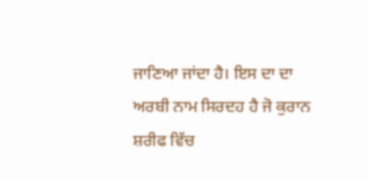ਜਾਣਿਆ ਜਾਂਦਾ ਹੈ। ਇਸ ਦਾ ਦਾ ਅਰਬੀ ਨਾਮ ਸਿਰਦਹ ਹੈ ਜੋ ਕੁਰਾਨ ਸ਼ਰੀਫ ਵਿੱਚ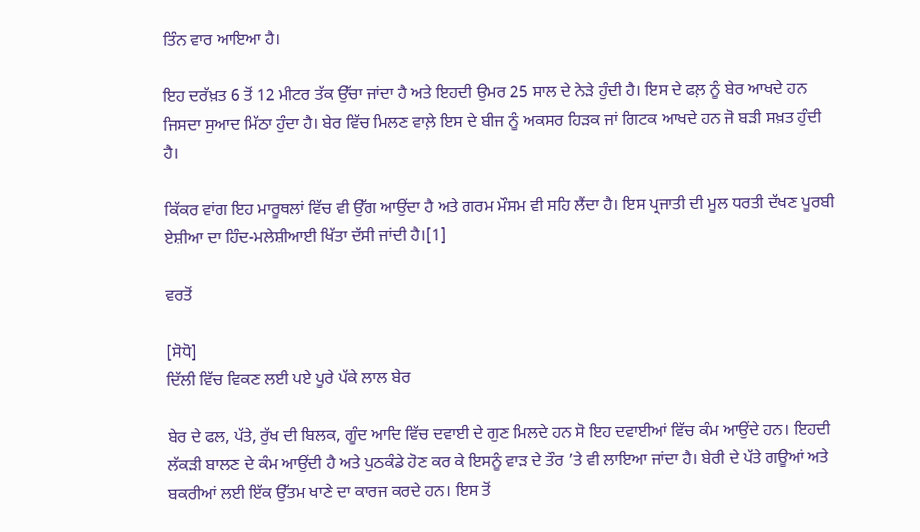ਤਿੰਨ ਵਾਰ ਆਇਆ ਹੈ।

ਇਹ ਦਰੱਖ਼ਤ 6 ਤੋਂ 12 ਮੀਟਰ ਤੱਕ ਉੱਚਾ ਜਾਂਦਾ ਹੈ ਅਤੇ ਇਹਦੀ ਉਮਰ 25 ਸਾਲ ਦੇ ਨੇੜੇ ਹੁੰਦੀ ਹੈ। ਇਸ ਦੇ ਫਲ਼ ਨੂੰ ਬੇਰ ਆਖਦੇ ਹਨ ਜਿਸਦਾ ਸੁਆਦ ਮਿੱਠਾ ਹੁੰਦਾ ਹੈ। ਬੇਰ ਵਿੱਚ ਮਿਲਣ ਵਾਲ਼ੇ ਇਸ ਦੇ ਬੀਜ ਨੂੰ ਅਕਸਰ ਹਿੜਕ ਜਾਂ ਗਿਟਕ ਆਖਦੇ ਹਨ ਜੋ ਬੜੀ ਸਖ਼ਤ ਹੁੰਦੀ ਹੈ।

ਕਿੱਕਰ ਵਾਂਗ ਇਹ ਮਾਰੂਥਲਾਂ ਵਿੱਚ ਵੀ ਉੱਗ ਆਉਂਦਾ ਹੈ ਅਤੇ ਗਰਮ ਮੌਸਮ ਵੀ ਸਹਿ ਲੈਂਦਾ ਹੈ। ਇਸ ਪ੍ਰਜਾਤੀ ਦੀ ਮੂਲ ਧਰਤੀ ਦੱਖਣ ਪੂਰਬੀ ਏਸ਼ੀਆ ਦਾ ਹਿੰਦ-ਮਲੇਸ਼ੀਆਈ ਖਿੱਤਾ ਦੱਸੀ ਜਾਂਦੀ ਹੈ।[1]

ਵਰਤੋਂ

[ਸੋਧੋ]
ਦਿੱਲੀ ਵਿੱਚ ਵਿਕਣ ਲਈ ਪਏ ਪੂਰੇ ਪੱਕੇ ਲਾਲ ਬੇਰ

ਬੇਰ ਦੇ ਫਲ, ਪੱਤੇ, ਰੁੱਖ ਦੀ ਬਿਲਕ, ਗੂੰਦ ਆਦਿ ਵਿੱਚ ਦਵਾਈ ਦੇ ਗੁਣ ਮਿਲਦੇ ਹਨ ਸੋ ਇਹ ਦਵਾਈਆਂ ਵਿੱਚ ਕੰਮ ਆਉਂਦੇ ਹਨ। ਇਹਦੀ ਲੱਕੜੀ ਬਾਲਣ ਦੇ ਕੰਮ ਆਉਂਦੀ ਹੈ ਅਤੇ ਪੁਠਕੰਡੇ ਹੋਣ ਕਰ ਕੇ ਇਸਨੂੰ ਵਾੜ ਦੇ ਤੌਰ ’ਤੇ ਵੀ ਲਾਇਆ ਜਾਂਦਾ ਹੈ। ਬੇਰੀ ਦੇ ਪੱਤੇ ਗਊਆਂ ਅਤੇ ਬਕਰੀਆਂ ਲਈ ਇੱਕ ਉੱਤਮ ਖਾਣੇ ਦਾ ਕਾਰਜ ਕਰਦੇ ਹਨ। ਇਸ ਤੋਂ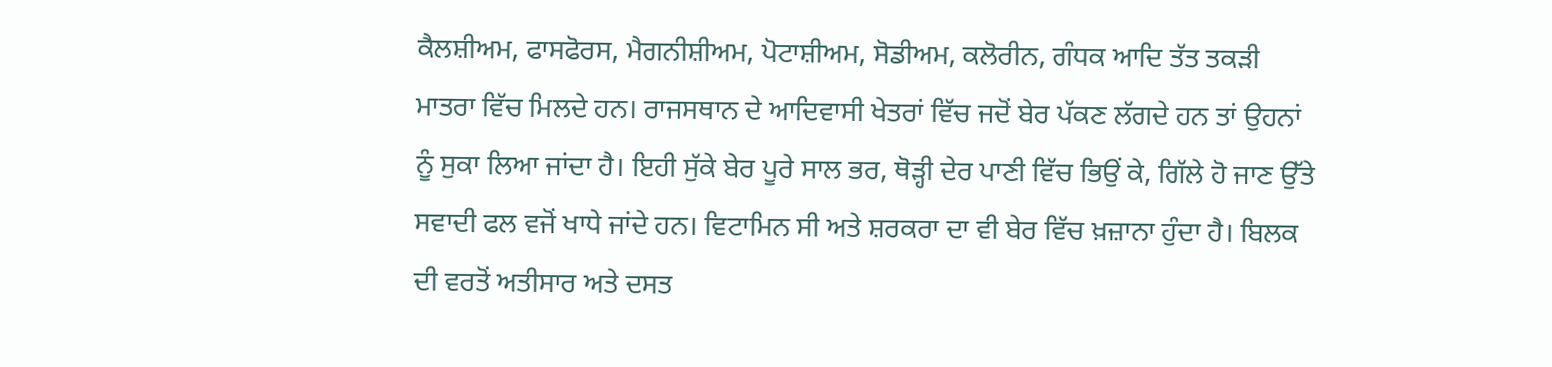ਕੈਲਸ਼ੀਅਮ, ਫਾਸਫੋਰਸ, ਮੈਗਨੀਸ਼ੀਅਮ, ਪੋਟਾਸ਼ੀਅਮ, ਸੋਡੀਅਮ, ਕਲੋਰੀਨ, ਗੰਧਕ ਆਦਿ ਤੱਤ ਤਕੜੀ ਮਾਤਰਾ ਵਿੱਚ ਮਿਲਦੇ ਹਨ। ਰਾਜਸਥਾਨ ਦੇ ਆਦਿਵਾਸੀ ਖੇਤਰਾਂ ਵਿੱਚ ਜਦੋਂ ਬੇਰ ਪੱਕਣ ਲੱਗਦੇ ਹਨ ਤਾਂ ਉਹਨਾਂ ਨੂੰ ਸੁਕਾ ਲਿਆ ਜਾਂਦਾ ਹੈ। ਇਹੀ ਸੁੱਕੇ ਬੇਰ ਪੂਰੇ ਸਾਲ ਭਰ, ਥੋੜ੍ਹੀ ਦੇਰ ਪਾਣੀ ਵਿੱਚ ਭਿਉਂ ਕੇ, ਗਿੱਲੇ ਹੋ ਜਾਣ ਉੱਤੇ ਸਵਾਦੀ ਫਲ ਵਜੋਂ ਖਾਧੇ ਜਾਂਦੇ ਹਨ। ਵਿਟਾਮਿਨ ਸੀ ਅਤੇ ਸ਼ਰਕਰਾ ਦਾ ਵੀ ਬੇਰ ਵਿੱਚ ਖ਼ਜ਼ਾਨਾ ਹੁੰਦਾ ਹੈ। ਬਿਲਕ ਦੀ ਵਰਤੋਂ ਅਤੀਸਾਰ ਅਤੇ ਦਸਤ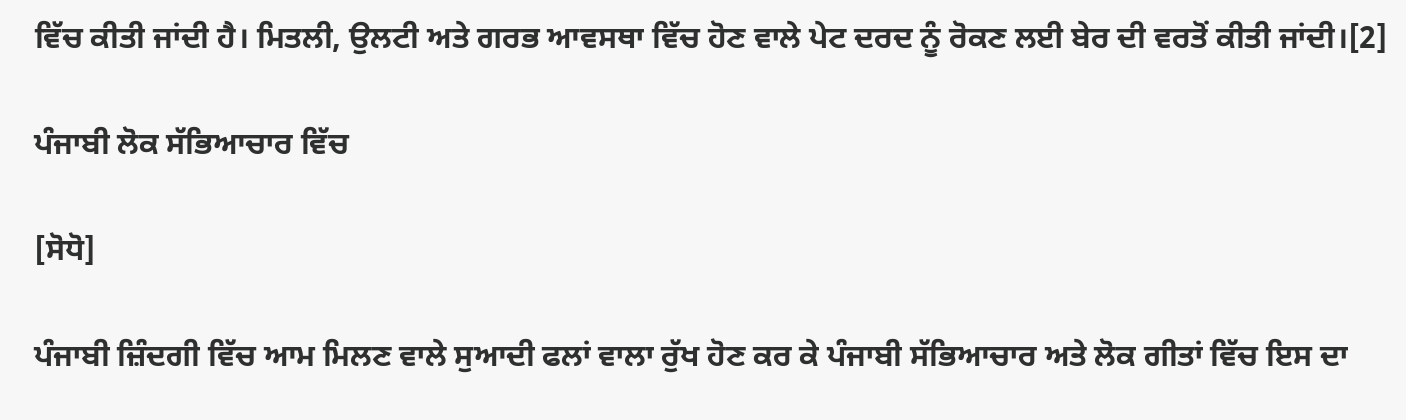ਵਿੱਚ ਕੀਤੀ ਜਾਂਦੀ ਹੈ। ਮਿਤਲੀ, ਉਲਟੀ ਅਤੇ ਗਰਭ ਆਵਸਥਾ ਵਿੱਚ ਹੋਣ ਵਾਲੇ ਪੇਟ ਦਰਦ ਨੂੰ ਰੋਕਣ ਲਈ ਬੇਰ ਦੀ ਵਰਤੋਂ ਕੀਤੀ ਜਾਂਦੀ।[2]

ਪੰਜਾਬੀ ਲੋਕ ਸੱਭਿਆਚਾਰ ਵਿੱਚ

[ਸੋਧੋ]

ਪੰਜਾਬੀ ਜ਼ਿੰਦਗੀ ਵਿੱਚ ਆਮ ਮਿਲਣ ਵਾਲੇ ਸੁਆਦੀ ਫਲਾਂ ਵਾਲਾ ਰੁੱਖ ਹੋਣ ਕਰ ਕੇ ਪੰਜਾਬੀ ਸੱਭਿਆਚਾਰ ਅਤੇ ਲੋਕ ਗੀਤਾਂ ਵਿੱਚ ਇਸ ਦਾ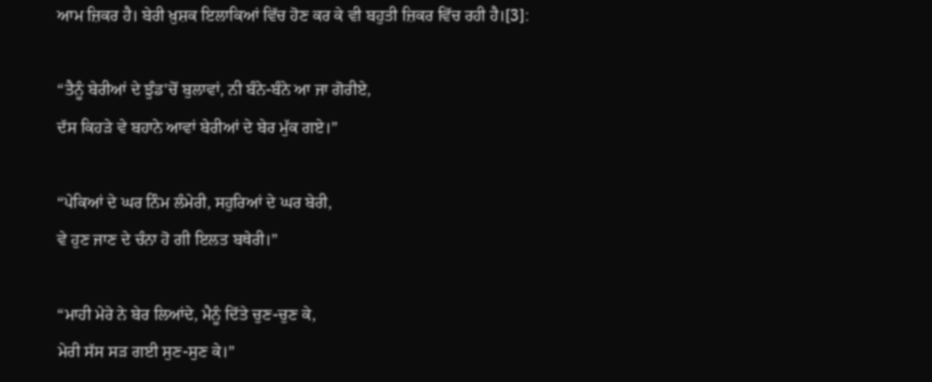ਆਮ ਜ਼ਿਕਰ ਹੈ। ਬੇਰੀ ਖ਼ੁਸ਼ਕ ਇਲਾਕਿਆਂ ਵਿੱਚ ਹੋਣ ਕਰ ਕੇ ਵੀ ਬਹੁਤੀ ਜ਼ਿਕਰ ਵਿੱਚ ਰਹੀ ਹੈ।[3]:

“ਤੈਨੂੰ ਬੇਰੀਆਂ ਦੇ ਝੁੰਡ'ਚੋਂ ਬੁਲਾਵਾਂ, ਨੀ ਬੰਨੇ-ਬੰਨੇ ਆ ਜਾ ਗੋਰੀਏ,
ਦੱਸ ਕਿਹੜੇ ਵੇ ਬਹਾਨੇ ਆਵਾਂ ਬੇਰੀਆਂ ਦੇ ਬੇਰ ਮੁੱਕ ਗਏ।”

“ਪੇਕਿਆਂ ਦੇ ਘਰ ਨਿੰਮ ਲੰਮੇਰੀ, ਸਹੁਰਿਆਂ ਦੇ ਘਰ ਬੇਰੀ,
ਵੇ ਹੁਣ ਜਾਣ ਦੇ ਚੰਨਾ ਹੋ ਗੀ ਇਲਤ ਬਥੇਰੀ।”

“ਮਾਹੀ ਮੇਰੇ ਨੇ ਬੇਰ ਲਿਆਂਦੇ, ਮੈਨੂੰ ਦਿੱਤੇ ਚੁਣ-ਚੁਣ ਕੇ,
ਮੇਰੀ ਸੱਸ ਸੜ ਗਈ ਸੁਣ-ਸੁਣ ਕੇ।”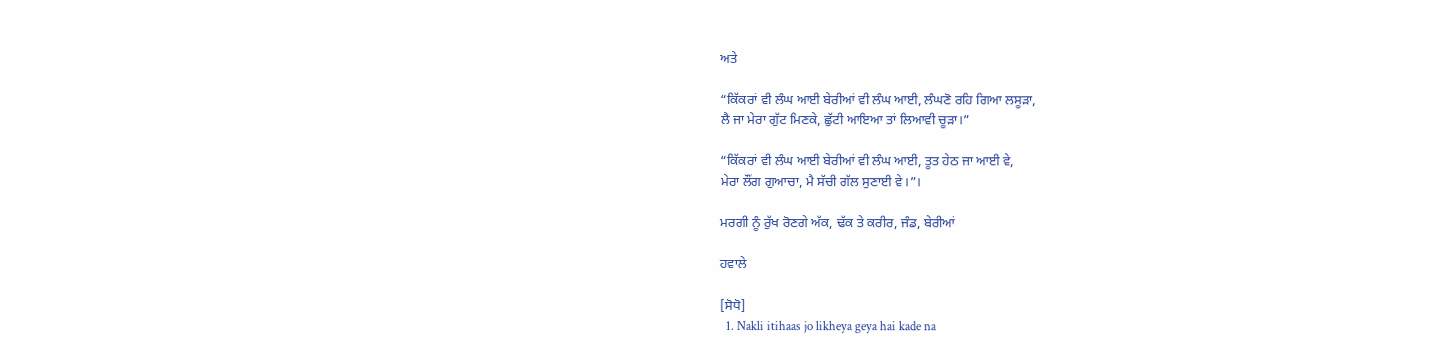ਅਤੇ

“ਕਿੱਕਰਾਂ ਵੀ ਲੰਘ ਆਈ ਬੇਰੀਆਂ ਵੀ ਲੰਘ ਆਈ, ਲੰਘਣੋ ਰਹਿ ਗਿਆ ਲਸੂੜਾ,
ਲੈ ਜਾ ਮੇਰਾ ਗੁੱਟ ਮਿਣਕੇ, ਛੁੱਟੀ ਆਇਆ ਤਾਂ ਲਿਆਵੀ ਚੂੜਾ।”

“ਕਿੱਕਰਾਂ ਵੀ ਲੰਘ ਆਈ ਬੇਰੀਆਂ ਵੀ ਲੰਘ ਆਈ, ਤੂਤ ਹੇਠ ਜਾ ਆਈ ਵੇ,
ਮੇਰਾ ਲੌਂਗ ਗੁਆਚਾ, ਮੈ ਸੱਚੀ ਗੱਲ ਸੁਣਾਈ ਵੇ।”।

ਮਰਗੀ ਨੂੰ ਰੁੱਖ ਰੋਣਗੇ ਅੱਕ, ਢੱਕ ਤੇ ਕਰੀਰ, ਜੰਡ, ਬੇਰੀਆਂ

ਹਵਾਲੇ

[ਸੋਧੋ]
  1. Nakli itihaas jo likheya geya hai kade na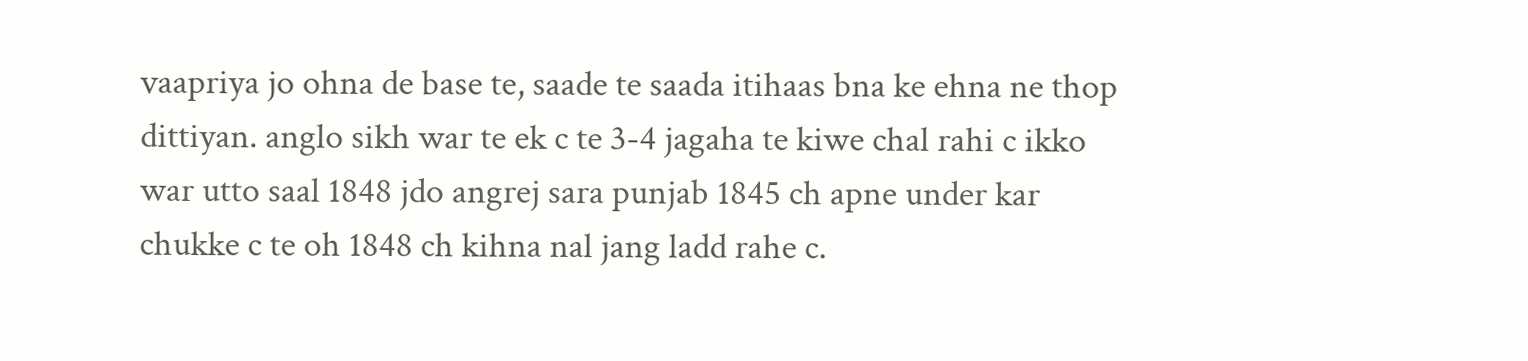vaapriya jo ohna de base te, saade te saada itihaas bna ke ehna ne thop dittiyan. anglo sikh war te ek c te 3-4 jagaha te kiwe chal rahi c ikko war utto saal 1848 jdo angrej sara punjab 1845 ch apne under kar chukke c te oh 1848 ch kihna nal jang ladd rahe c.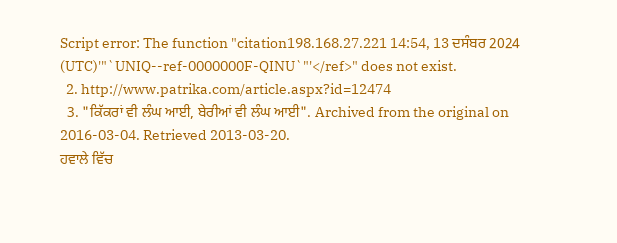Script error: The function "citation198.168.27.221 14:54, 13 ਦਸੰਬਰ 2024 (UTC)'"`UNIQ--ref-0000000F-QINU`"'</ref>" does not exist.
  2. http://www.patrika.com/article.aspx?id=12474
  3. "ਕਿੱਕਰਾਂ ਵੀ ਲੰਘ ਆਈ, ਬੇਰੀਆਂ ਵੀ ਲੰਘ ਆਈ". Archived from the original on 2016-03-04. Retrieved 2013-03-20.
ਹਵਾਲੇ ਵਿੱਚ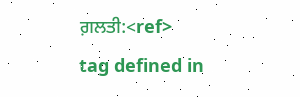ਗ਼ਲਤੀ:<ref> tag defined in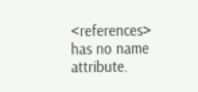<references> has no name attribute.